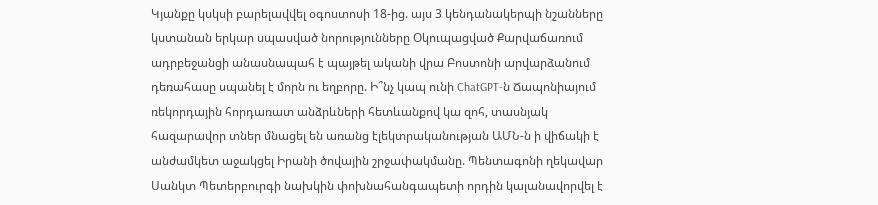Կյանքը կսկսի բարելավվել օգոստոսի 18-ից. այս 3 կենդանակերպի նշանները կստանան երկար սպասված նորությունները Օկուպացված Քարվաճառում ադրբեջանցի անասնապահ է պայթել ականի վրա Բոստոնի արվարձանում դեռահասը սպանել է մորն ու եղբորը. Ի՞նչ կապ ունի ChatGPT-ն Ճապոնիայում ռեկորդային հորդառատ անձրևների հետևանքով կա զոհ, տասնյակ հազարավոր տներ մնացել են առանց էլեկտրականության ԱՄՆ-ն ի վիճակի է անժամկետ աջակցել Իրանի ծովային շրջափակմանը. Պենտագոնի ղեկավար Սանկտ Պետերբուրգի նախկին փոխնահանգապետի որդին կալանավորվել է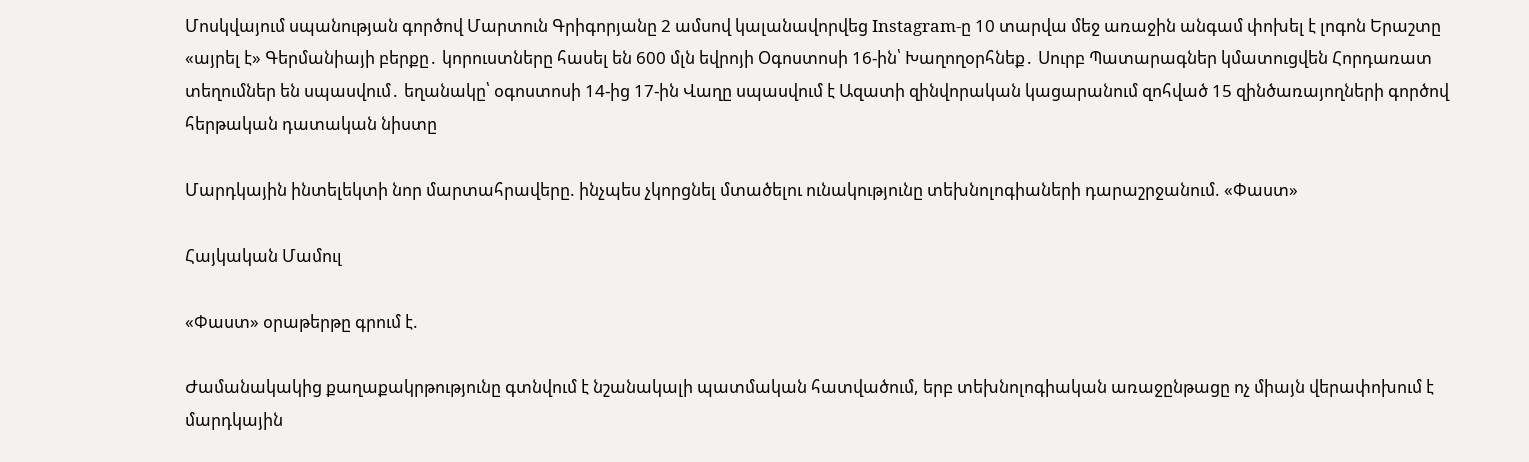Մոսկվայում սպանության գործով Մարտուն Գրիգորյանը 2 ամսով կալանավորվեց Instagram-ը 10 տարվա մեջ առաջին անգամ փոխել է լոգոն Երաշտը «այրել է» Գերմանիայի բերքը․ կորուստները հասել են 600 մլն եվրոյի Օգոստոսի 16-ին՝ Խաղողօրհնեք․ Սուրբ Պատարագներ կմատուցվեն Հորդառատ տեղումներ են սպասվում․ եղանակը՝ օգոստոսի 14-ից 17-ին Վաղը սպասվում է Ազատի զինվորական կացարանում զոհված 15 զինծառայողների գործով հերթական դատական նիստը

Մարդկային ինտելեկտի նոր մարտահրավերը. ինչպես չկորցնել մտածելու ունակությունը տեխնոլոգիաների դարաշրջանում. «Փաստ»

Հայկական Մամուլ

«Փաստ» օրաթերթը գրում է.

Ժամանակակից քաղաքակրթությունը գտնվում է նշանակալի պատմական հատվածում, երբ տեխնոլոգիական առաջընթացը ոչ միայն վերափոխում է մարդկային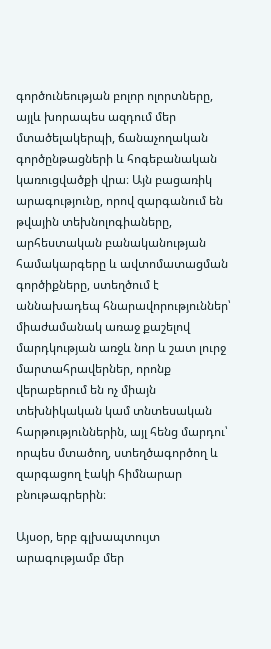գործունեության բոլոր ոլորտները, այլև խորապես ազդում մեր մտածելակերպի, ճանաչողական գործընթացների և հոգեբանական կառուցվածքի վրա։ Այն բացառիկ արագությունը, որով զարգանում են թվային տեխնոլոգիաները, արհեստական բանականության համակարգերը և ավտոմատացման գործիքները, ստեղծում է աննախադեպ հնարավորություններ՝ միաժամանակ առաջ քաշելով մարդկության առջև նոր և շատ լուրջ մարտահրավերներ, որոնք վերաբերում են ոչ միայն տեխնիկական կամ տնտեսական հարթություններին, այլ հենց մարդու՝ որպես մտածող, ստեղծագործող և զարգացող էակի հիմնարար բնութագրերին։

Այսօր, երբ գլխապտույտ արագությամբ մեր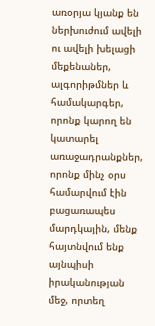առօրյա կյանք են ներխուժում ավելի ու ավելի խելացի մեքենաներ, ալգորիթմներ և համակարգեր, որոնք կարող են կատարել առաջադրանքներ, որոնք մինչ օրս համարվում էին բացառապես մարդկային, մենք հայտնվում ենք այնպիսի իրականության մեջ, որտեղ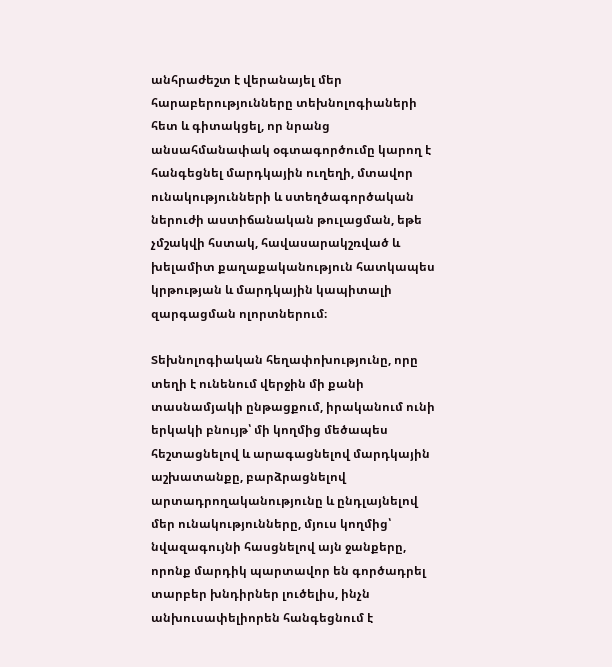անհրաժեշտ է վերանայել մեր հարաբերությունները տեխնոլոգիաների հետ և գիտակցել, որ նրանց անսահմանափակ օգտագործումը կարող է հանգեցնել մարդկային ուղեղի, մտավոր ունակությունների և ստեղծագործական ներուժի աստիճանական թուլացման, եթե չմշակվի հստակ, հավասարակշռված և խելամիտ քաղաքականություն հատկապես կրթության և մարդկային կապիտալի զարգացման ոլորտներում։

Տեխնոլոգիական հեղափոխությունը, որը տեղի է ունենում վերջին մի քանի տասնամյակի ընթացքում, իրականում ունի երկակի բնույթ՝ մի կողմից մեծապես հեշտացնելով և արագացնելով մարդկային աշխատանքը, բարձրացնելով արտադրողականությունը և ընդլայնելով մեր ունակությունները, մյուս կողմից՝ նվազագույնի հասցնելով այն ջանքերը, որոնք մարդիկ պարտավոր են գործադրել տարբեր խնդիրներ լուծելիս, ինչն անխուսափելիորեն հանգեցնում է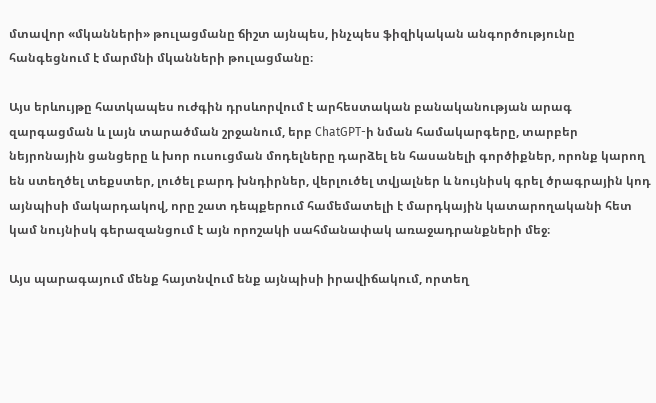մտավոր «մկանների» թուլացմանը ճիշտ այնպես, ինչպես ֆիզիկական անգործությունը հանգեցնում է մարմնի մկանների թուլացմանը։

Այս երևույթը հատկապես ուժգին դրսևորվում է արհեստական բանականության արագ զարգացման և լայն տարածման շրջանում, երբ ChatGPT-ի նման համակարգերը, տարբեր նեյրոնային ցանցերը և խոր ուսուցման մոդելները դարձել են հասանելի գործիքներ, որոնք կարող են ստեղծել տեքստեր, լուծել բարդ խնդիրներ, վերլուծել տվյալներ և նույնիսկ գրել ծրագրային կոդ այնպիսի մակարդակով, որը շատ դեպքերում համեմատելի է մարդկային կատարողականի հետ կամ նույնիսկ գերազանցում է այն որոշակի սահմանափակ առաջադրանքների մեջ։

Այս պարագայում մենք հայտնվում ենք այնպիսի իրավիճակում, որտեղ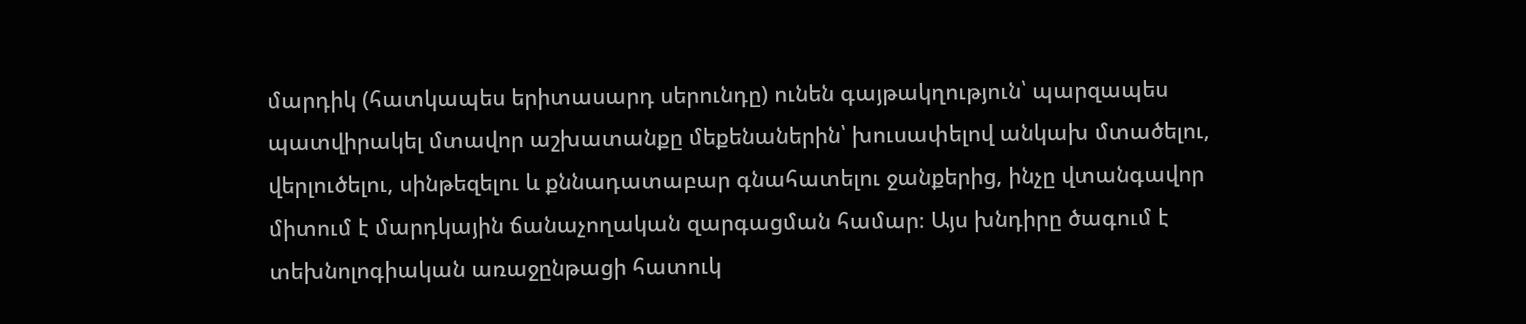մարդիկ (հատկապես երիտասարդ սերունդը) ունեն գայթակղություն՝ պարզապես պատվիրակել մտավոր աշխատանքը մեքենաներին՝ խուսափելով անկախ մտածելու, վերլուծելու, սինթեզելու և քննադատաբար գնահատելու ջանքերից, ինչը վտանգավոր միտում է մարդկային ճանաչողական զարգացման համար։ Այս խնդիրը ծագում է տեխնոլոգիական առաջընթացի հատուկ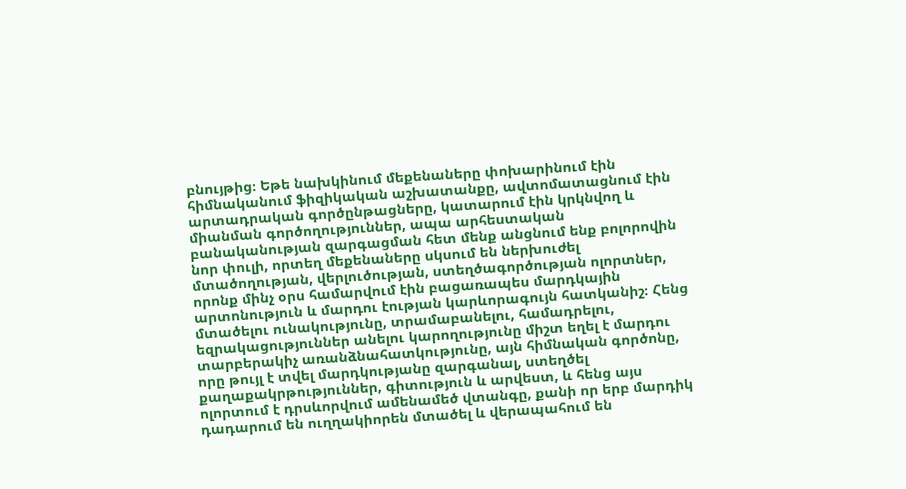բնույթից։ Եթե նախկինում մեքենաները փոխարինում էին հիմնականում ֆիզիկական աշխատանքը, ավտոմատացնում էին արտադրական գործընթացները, կատարում էին կրկնվող և միանման գործողություններ, ապա արհեստական բանականության զարգացման հետ մենք անցնում ենք բոլորովին նոր փուլի, որտեղ մեքենաները սկսում են ներխուժել մտածողության, վերլուծության, ստեղծագործության ոլորտներ, որոնք մինչ օրս համարվում էին բացառապես մարդկային արտոնություն և մարդու էության կարևորագույն հատկանիշ։ Հենց մտածելու ունակությունը, տրամաբանելու, համադրելու, եզրակացություններ անելու կարողությունը միշտ եղել է մարդու տարբերակիչ առանձնահատկությունը, այն հիմնական գործոնը, որը թույլ է տվել մարդկությանը զարգանալ, ստեղծել քաղաքակրթություններ, գիտություն և արվեստ, և հենց այս ոլորտում է դրսևորվում ամենամեծ վտանգը, քանի որ երբ մարդիկ դադարում են ուղղակիորեն մտածել և վերապահում են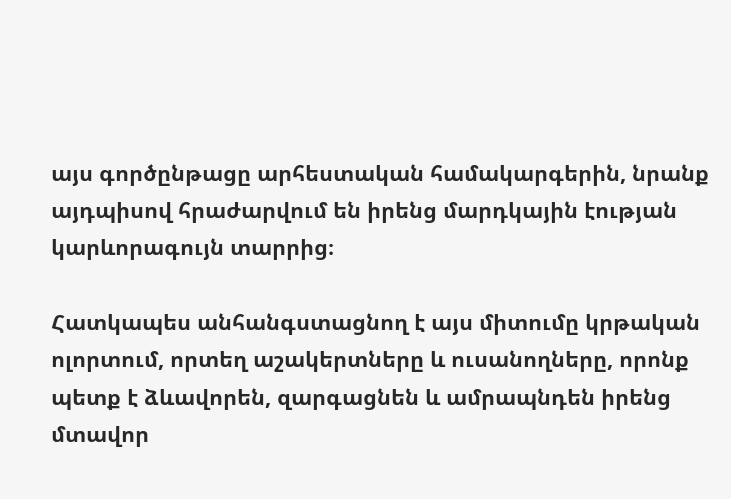այս գործընթացը արհեստական համակարգերին, նրանք այդպիսով հրաժարվում են իրենց մարդկային էության կարևորագույն տարրից։

Հատկապես անհանգստացնող է այս միտումը կրթական ոլորտում, որտեղ աշակերտները և ուսանողները, որոնք պետք է ձևավորեն, զարգացնեն և ամրապնդեն իրենց մտավոր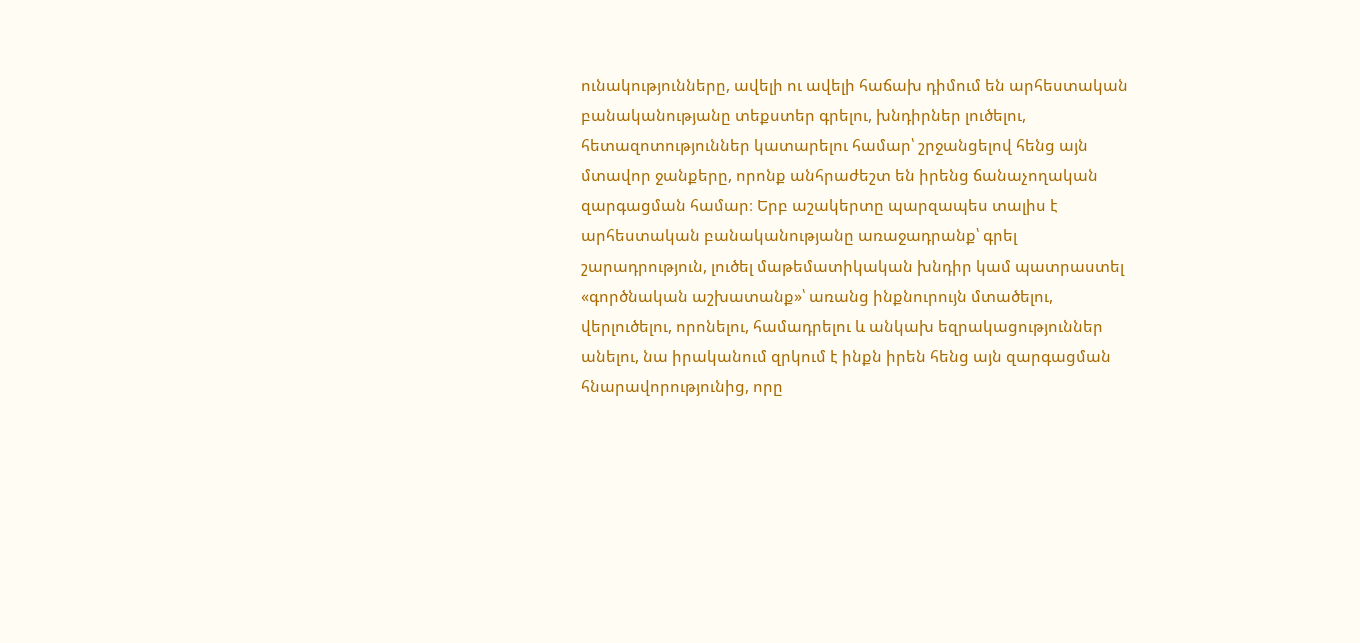ունակությունները, ավելի ու ավելի հաճախ դիմում են արհեստական բանականությանը տեքստեր գրելու, խնդիրներ լուծելու, հետազոտություններ կատարելու համար՝ շրջանցելով հենց այն մտավոր ջանքերը, որոնք անհրաժեշտ են իրենց ճանաչողական զարգացման համար։ Երբ աշակերտը պարզապես տալիս է արհեստական բանականությանը առաջադրանք՝ գրել շարադրություն, լուծել մաթեմատիկական խնդիր կամ պատրաստել «գործնական աշխատանք»՝ առանց ինքնուրույն մտածելու, վերլուծելու, որոնելու, համադրելու և անկախ եզրակացություններ անելու, նա իրականում զրկում է ինքն իրեն հենց այն զարգացման հնարավորությունից, որը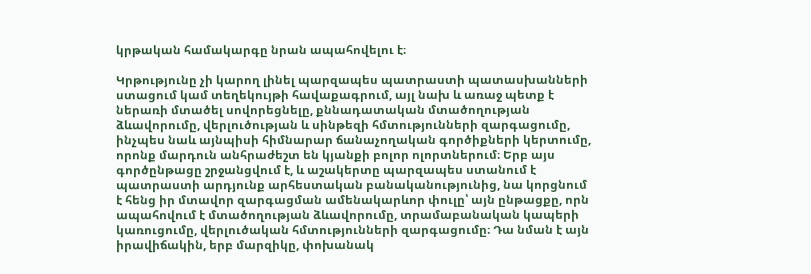կրթական համակարգը նրան ապահովելու է։

Կրթությունը չի կարող լինել պարզապես պատրաստի պատասխանների ստացում կամ տեղեկույթի հավաքագրում, այլ նախ և առաջ պետք է ներառի մտածել սովորեցնելը, քննադատական մտածողության ձևավորումը, վերլուծության և սինթեզի հմտությունների զարգացումը, ինչպես նաև այնպիսի հիմնարար ճանաչողական գործիքների կերտումը, որոնք մարդուն անհրաժեշտ են կյանքի բոլոր ոլորտներում։ Երբ այս գործընթացը շրջանցվում է, և աշակերտը պարզապես ստանում է պատրաստի արդյունք արհեստական բանականությունից, նա կորցնում է հենց իր մտավոր զարգացման ամենակարևոր փուլը՝ այն ընթացքը, որն ապահովում է մտածողության ձևավորումը, տրամաբանական կապերի կառուցումը, վերլուծական հմտությունների զարգացումը։ Դա նման է այն իրավիճակին, երբ մարզիկը, փոխանակ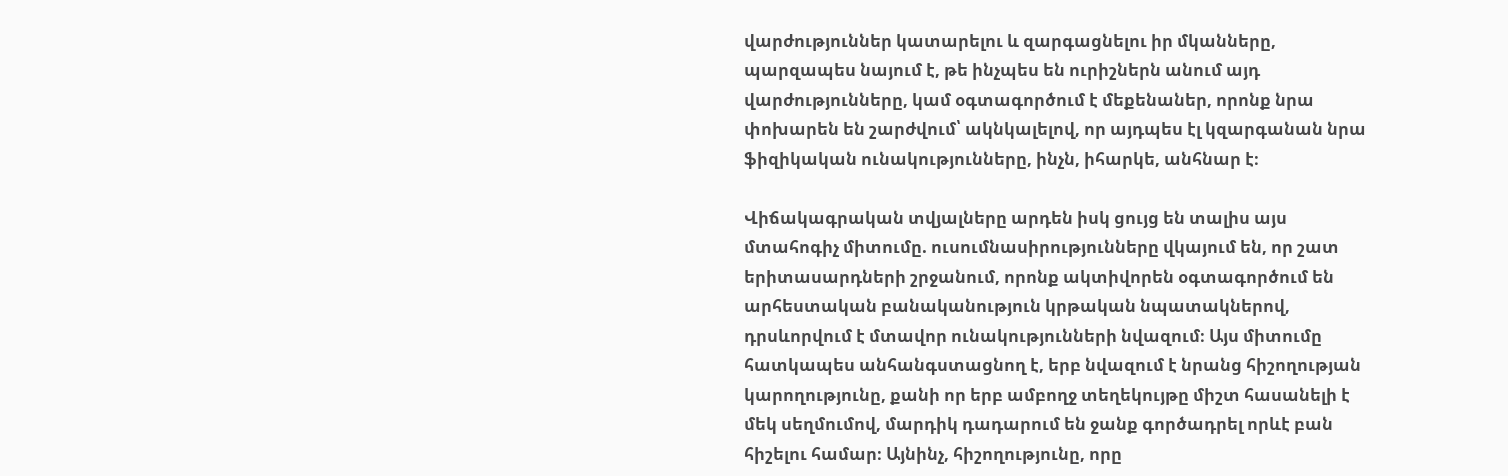վարժություններ կատարելու և զարգացնելու իր մկանները, պարզապես նայում է, թե ինչպես են ուրիշներն անում այդ վարժությունները, կամ օգտագործում է մեքենաներ, որոնք նրա փոխարեն են շարժվում՝ ակնկալելով, որ այդպես էլ կզարգանան նրա ֆիզիկական ունակությունները, ինչն, իհարկե, անհնար է։

Վիճակագրական տվյալները արդեն իսկ ցույց են տալիս այս մտահոգիչ միտումը. ուսումնասիրությունները վկայում են, որ շատ երիտասարդների շրջանում, որոնք ակտիվորեն օգտագործում են արհեստական բանականություն կրթական նպատակներով, դրսևորվում է մտավոր ունակությունների նվազում։ Այս միտումը հատկապես անհանգստացնող է, երբ նվազում է նրանց հիշողության կարողությունը, քանի որ երբ ամբողջ տեղեկույթը միշտ հասանելի է մեկ սեղմումով, մարդիկ դադարում են ջանք գործադրել որևէ բան հիշելու համար։ Այնինչ, հիշողությունը, որը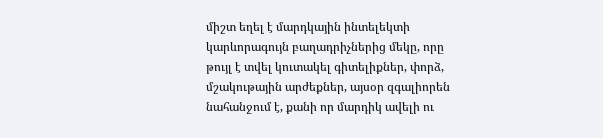միշտ եղել է մարդկային ինտելեկտի կարևորագույն բաղադրիչներից մեկը, որը թույլ է տվել կուտակել գիտելիքներ, փորձ, մշակութային արժեքներ, այսօր զգալիորեն նահանջում է, քանի որ մարդիկ ավելի ու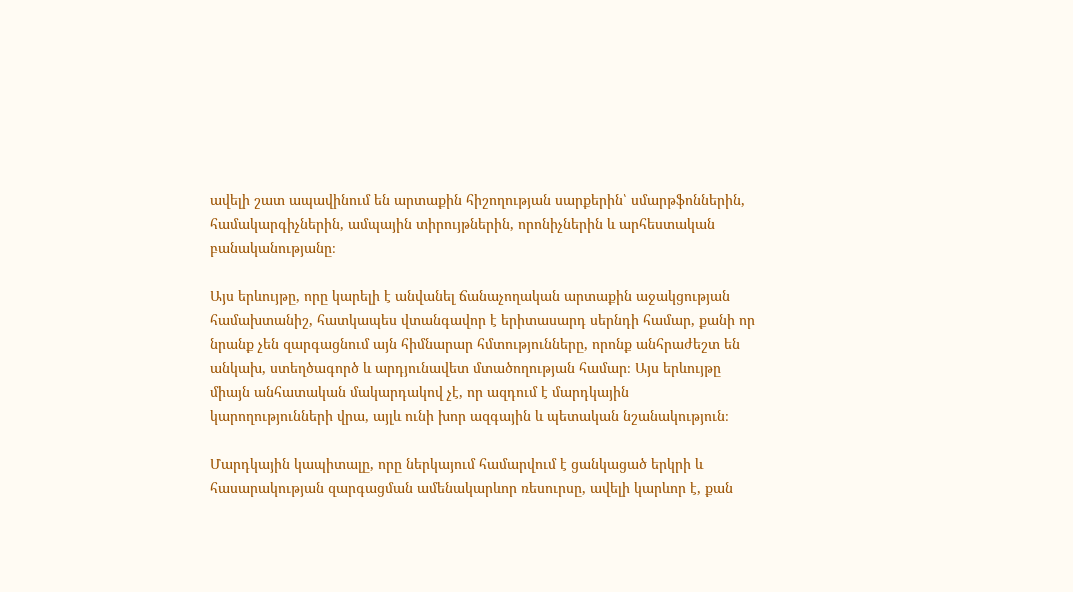ավելի շատ ապավինում են արտաքին հիշողության սարքերին՝ սմարթֆոններին, համակարգիչներին, ամպային տիրույթներին, որոնիչներին և արհեստական բանականությանը։

Այս երևույթը, որը կարելի է անվանել ճանաչողական արտաքին աջակցության համախտանիշ, հատկապես վտանգավոր է երիտասարդ սերնդի համար, քանի որ նրանք չեն զարգացնում այն հիմնարար հմտությունները, որոնք անհրաժեշտ են անկախ, ստեղծագործ և արդյունավետ մտածողության համար։ Այս երևույթը միայն անհատական մակարդակով չէ, որ ազդում է մարդկային կարողությունների վրա, այլև ունի խոր ազգային և պետական նշանակություն։

Մարդկային կապիտալը, որը ներկայում համարվում է ցանկացած երկրի և հասարակության զարգացման ամենակարևոր ռեսուրսը, ավելի կարևոր է, քան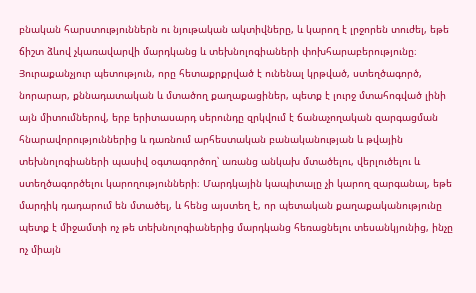բնական հարստություններն ու նյութական ակտիվները, և կարող է լրջորեն տուժել, եթե ճիշտ ձևով չկառավարվի մարդկանց և տեխնոլոգիաների փոխհարաբերությունը։ Յուրաքանչյուր պետություն, որը հետաքրքրված է ունենալ կրթված, ստեղծագործ, նորարար, քննադատական և մտածող քաղաքացիներ, պետք է լուրջ մտահոգված լինի այն միտումներով, երբ երիտասարդ սերունդը զրկվում է ճանաչողական զարգացման հնարավորություններից և դառնում արհեստական բանականության և թվային տեխնոլոգիաների պասիվ օգտագործող՝ առանց անկախ մտածելու, վերլուծելու և ստեղծագործելու կարողությունների։ Մարդկային կապիտալը չի կարող զարգանալ, եթե մարդիկ դադարում են մտածել, և հենց այստեղ է, որ պետական քաղաքականությունը պետք է միջամտի ոչ թե տեխնոլոգիաներից մարդկանց հեռացնելու տեսանկյունից, ինչը ոչ միայն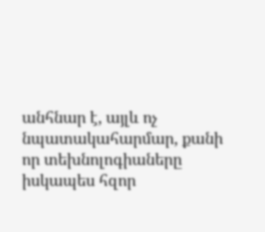անհնար է, այլև ոչ նպատակահարմար, քանի որ տեխնոլոգիաները իսկապես հզոր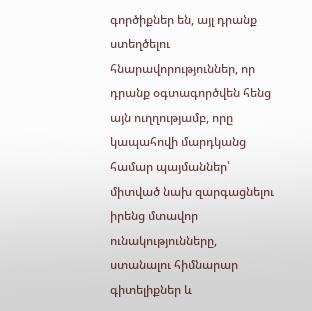գործիքներ են, այլ դրանք ստեղծելու հնարավորություններ, որ դրանք օգտագործվեն հենց այն ուղղությամբ, որը կապահովի մարդկանց համար պայմաններ՝ միտված նախ զարգացնելու իրենց մտավոր ունակությունները, ստանալու հիմնարար գիտելիքներ և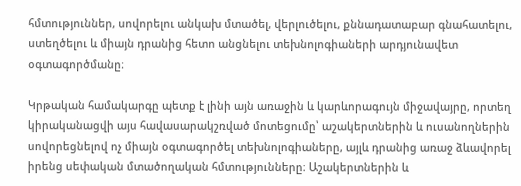հմտություններ, սովորելու անկախ մտածել, վերլուծելու, քննադատաբար գնահատելու, ստեղծելու և միայն դրանից հետո անցնելու տեխնոլոգիաների արդյունավետ օգտագործմանը։

Կրթական համակարգը պետք է լինի այն առաջին և կարևորագույն միջավայրը, որտեղ կիրականացվի այս հավասարակշռված մոտեցումը՝ աշակերտներին և ուսանողներին սովորեցնելով ոչ միայն օգտագործել տեխնոլոգիաները, այլև դրանից առաջ ձևավորել իրենց սեփական մտածողական հմտությունները։ Աշակերտներին և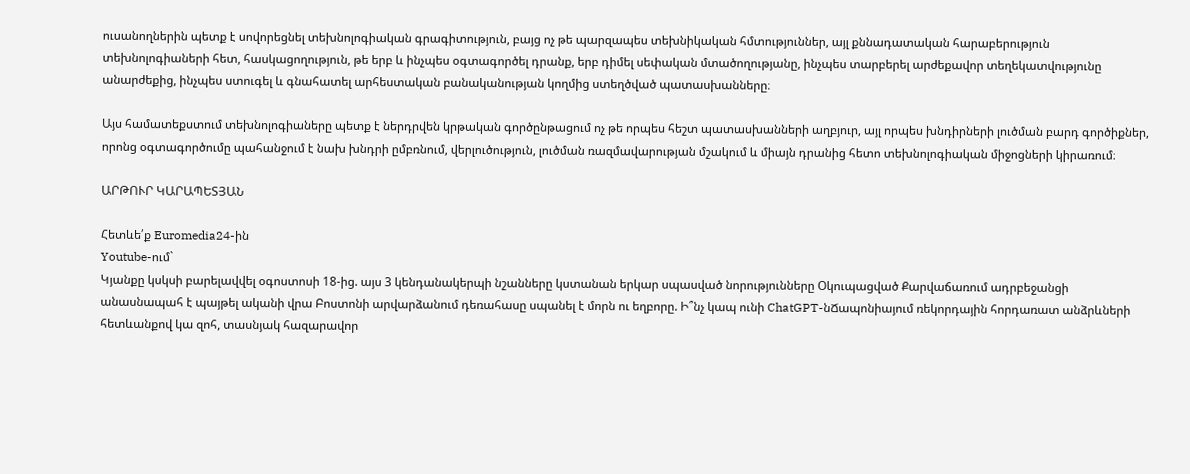ուսանողներին պետք է սովորեցնել տեխնոլոգիական գրագիտություն, բայց ոչ թե պարզապես տեխնիկական հմտություններ, այլ քննադատական հարաբերություն տեխնոլոգիաների հետ, հասկացողություն, թե երբ և ինչպես օգտագործել դրանք, երբ դիմել սեփական մտածողությանը, ինչպես տարբերել արժեքավոր տեղեկատվությունը անարժեքից, ինչպես ստուգել և գնահատել արհեստական բանականության կողմից ստեղծված պատասխանները։

Այս համատեքստում տեխնոլոգիաները պետք է ներդրվեն կրթական գործընթացում ոչ թե որպես հեշտ պատասխանների աղբյուր, այլ որպես խնդիրների լուծման բարդ գործիքներ, որոնց օգտագործումը պահանջում է նախ խնդրի ըմբռնում, վերլուծություն, լուծման ռազմավարության մշակում և միայն դրանից հետո տեխնոլոգիական միջոցների կիրառում։

ԱՐԹՈՒՐ ԿԱՐԱՊԵՏՅԱՆ

Հետևե՛ք Euromedia24-ին
Youtube-ում`
Կյանքը կսկսի բարելավվել օգոստոսի 18-ից. այս 3 կենդանակերպի նշանները կստանան երկար սպասված նորությունները Օկուպացված Քարվաճառում ադրբեջանցի անասնապահ է պայթել ականի վրա Բոստոնի արվարձանում դեռահասը սպանել է մորն ու եղբորը. Ի՞նչ կապ ունի ChatGPT-նՃապոնիայում ռեկորդային հորդառատ անձրևների հետևանքով կա զոհ, տասնյակ հազարավոր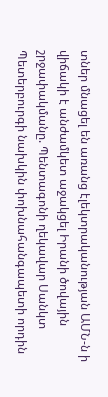տներ մնացել են առանց էլեկտրականության ԱՄՆ-ն ի վիճակի է անժամկետ աջակցել Իրանի ծովային շրջափակմանը. Պենտագոնի ղեկավար Սանկտ Պետերբուրգի նախկին փոխնահանգապետի որդին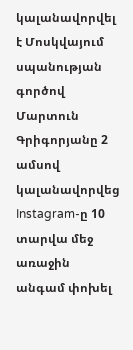կալանավորվել է Մոսկվայում սպանության գործով Մարտուն Գրիգորյանը 2 ամսով կալանավորվեց Instagram-ը 10 տարվա մեջ առաջին անգամ փոխել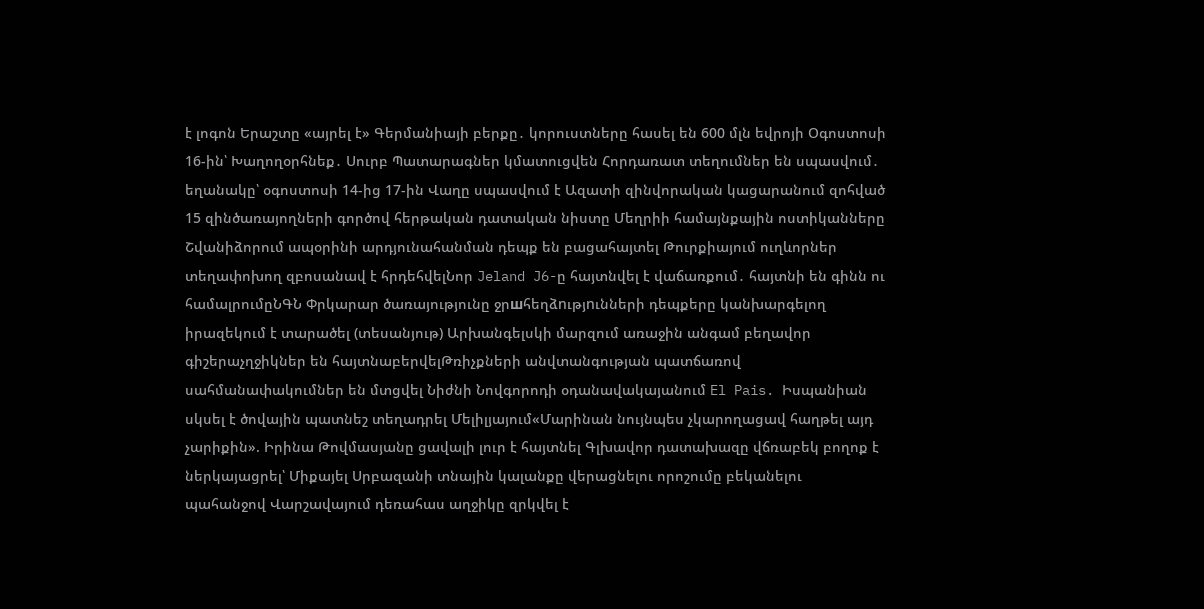է լոգոն Երաշտը «այրել է» Գերմանիայի բերքը․ կորուստները հասել են 600 մլն եվրոյի Օգոստոսի 16-ին՝ Խաղողօրհնեք․ Սուրբ Պատարագներ կմատուցվեն Հորդառատ տեղումներ են սպասվում․ եղանակը՝ օգոստոսի 14-ից 17-ին Վաղը սպասվում է Ազատի զինվորական կացարանում զոհված 15 զինծառայողների գործով հերթական դատական նիստը Մեղրիի համայնքային ոստիկանները Շվանիձորում ապօրինի արդյունահանման դեպք են բացահայտել Թուրքիայում ուղևորներ տեղափոխող զբոսանավ է հրդեհվելՆոր Jeland J6-ը հայտնվել է վաճառքում․ հայտնի են գինն ու համալրումըՆԳՆ Փրկարար ծառայությունը ջրшհեղձnւթյnւնների դեպքերը կանխարգելող իրազեկում է տարածել (տեսանյութ) Արխանգելսկի մարզում առաջին անգամ բեղավոր գիշերաչղջիկներ են հայտնաբերվելԹռիչքների անվտանգության պատճառով սահմանափակումներ են մտցվել Նիժնի Նովգորոդի օդանավակայանում El Pais. Իսպանիան սկսել է ծովային պատնեշ տեղադրել Մելիլյայում«Մարինան նույնպես չկարողացավ հաղթել այդ չարիքին». Իրինա Թովմասյանը ցավալի լուր է հայտնել Գլխավոր դատախազը վճռաբեկ բողոք է ներկայացրել՝ Միքայել Սրբազանի տնային կալանքը վերացնելու որոշումը բեկանելու պահանջով Վարշավայում դեռահաս աղջիկը զրկվել է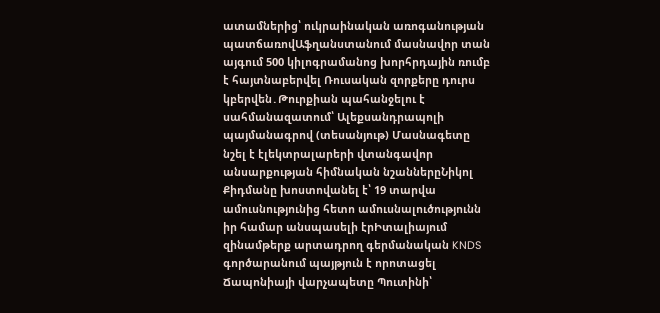ատամներից՝ ուկրաինական առոգանության պատճառովԱֆղանստանում մասնավոր տան այգում 500 կիլոգրամանոց խորհրդային ռումբ է հայտնաբերվել Ռուսական զորքերը դուրս կբերվեն․Թուրքիան պահանջելու է սահմանազատում՝ Ալեքսանդրապոլի պայմանագրով (տեսանյութ) Մասնագետը նշել է էլեկտրալարերի վտանգավոր անսարքության հիմնական նշաններըՆիկոլ Քիդմանը խոստովանել է՝ 19 տարվա ամուսնությունից հետո ամուսնալուծությունն իր համար անսպասելի էրԻտալիայում զինամթերք արտադրող գերմանական KNDS գործարանում պայթյուն է որոտացել Ճապոնիայի վարչապետը Պուտինի՝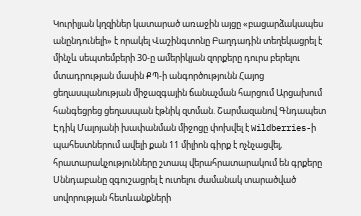Կուրիլյան կղզիներ կատարած առաջին այցը «բացարձակապես անընդունելի» է որակել Վաշինգտոնը Բաղդադին տեղեկացրել է մինչև սեպտեմբերի 30-ը ամերիկյան զորքերը դուրս բերելու մտադրության մասին ՔՊ-ի անգործությունն Հայոց ցեղասպանության միջազգային ճանաչման հարցում Արցախում հանգեցրեց ցեղասպան էթնիկ զտման. Շարմազանով Գնդապետ Էդիկ Մալոյանի խափանման միջոցը փոխվել է Wildberries-ի պահեստներում ավելի քան 11 միլիոն գիրք է ոչնչացվել, հրատարակչությունները շտապ վերահրատարակում են գրքերը Սննդաբանը զգուշացրել է ուտելու ժամանակ տարածված սովորության հետևանքների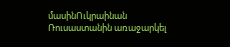մասինՈւկրաինան Ռուսաստանին առաջարկել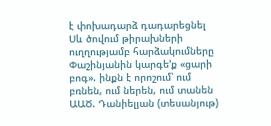է փոխադարձ դադարեցնել Սև ծովում թիրախների ուղղությամբ հարձակումները Փաշինյանին կարգե’ք «ցարի բոգ». ինքն է որոշում՝ ում բռնեն, ում ներեն, ում տանեն ԱԱԾ. Դանիելյան (տեսանյութ)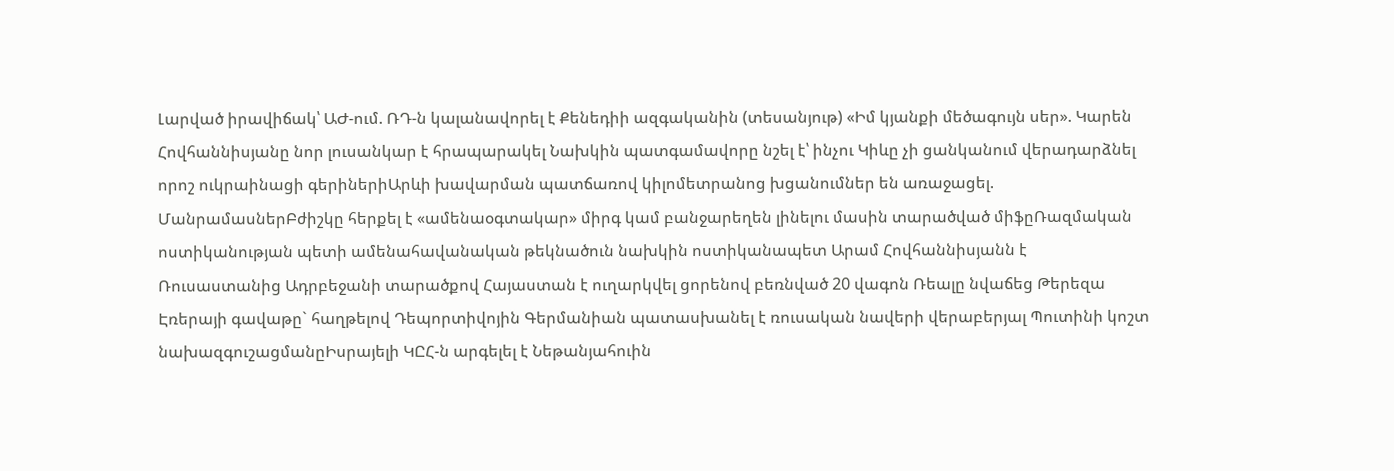Լարված իրավիճակ՝ ԱԺ-ում. ՌԴ-ն կալանավորել է Քենեդիի ազգականին (տեսանյութ) «Իմ կյանքի մեծագույն սեր». Կարեն Հովհաննիսյանը նոր լուսանկար է հրապարակել Նախկին պատգամավորը նշել է՝ ինչու Կիևը չի ցանկանում վերադարձնել որոշ ուկրաինացի գերիներիԱրևի խավարման պատճառով կիլոմետրանոց խցանումներ են առաջացել. ՄանրամասներԲժիշկը հերքել է «ամենաօգտակար» միրգ կամ բանջարեղեն լինելու մասին տարածված միֆըՌազմական ոստիկանության պետի ամենահավանական թեկնածուն նախկին ոստիկանապետ Արամ Հովհաննիսյանն է Ռուսաստանից Ադրբեջանի տարածքով Հայաստան է ուղարկվել ցորենով բեռնված 20 վագոն Ռեալը նվաճեց Թերեզա Էռերայի գավաթը` հաղթելով Դեպորտիվոյին Գերմանիան պատասխանել է ռուսական նավերի վերաբերյալ Պուտինի կոշտ նախազգուշացմանըԻսրայելի ԿԸՀ-ն արգելել է Նեթանյահուին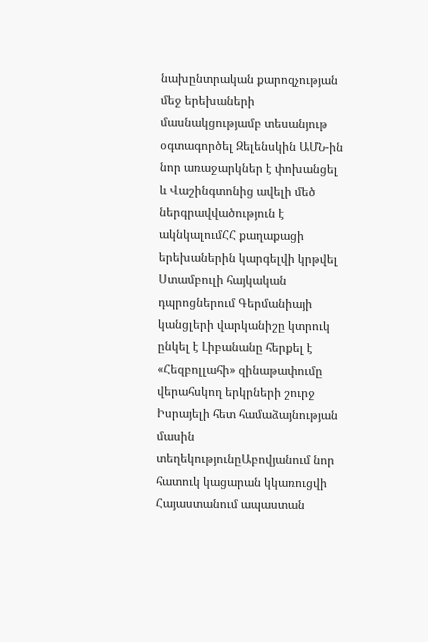նախընտրական քարոզչության մեջ երեխաների մասնակցությամբ տեսանյութ օգտագործել Զելենսկին ԱՄՆ-ին նոր առաջարկներ է փոխանցել և Վաշինգտոնից ավելի մեծ ներգրավվածություն է ակնկալումՀՀ քաղաքացի երեխաներին կարգելվի կրթվել Ստամբուլի հայկական դպրոցներում Գերմանիայի կանցլերի վարկանիշը կտրուկ ընկել է Լիբանանը հերքել է «Հեզբոլլահի» զինաթափումը վերահսկող երկրների շուրջ Իսրայելի հետ համաձայնության մասին տեղեկությունըԱբովյանում նոր հատուկ կացարան կկառուցվի Հայաստանում ապաստան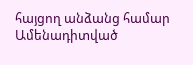հայցող անձանց համար
Ամենադիտված